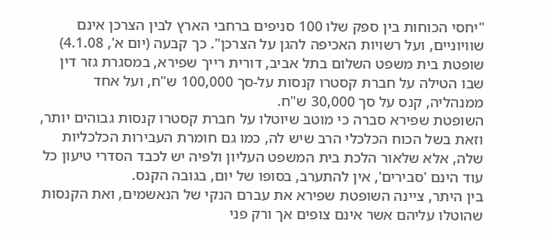"יחסי הכוחות בין ספק שלו 100 סניפים ברחבי הארץ לבין הצרכן אינם שוויוניים, ועל רשויות האכיפה להגן על הצרכן". כך קבעה (יום א', 4.1.08) שופטת בית משפט השלום בתל אביב, דורית רייך שפירא, במסגרת גזר דין שבו הטילה על חברת קסטרו קנסות על-סך 100,000 ש"ח, ועל אחד ממנהליה, קנס על סך 30,000 ש"ח.
השופטת שפירא סברה כי מוטב שיוטלו על חברת קסטרו קנסות גבוהים יותר, וזאת בשל הכוח הכלכלי הרב שיש לה, כמו גם חומרת העבירות הכלכליות שלה, אלא שלאור הלכת בית המשפט העליון ולפיה יש לכבד הסדרי טיעון כל עוד הינם 'סבירים', אין להתערב, בסופו של יום, בגובה הקנס.
בין היתר, ציינה השופטת שפירא את עברם הנקי של הנאשמים, ואת הקנסות שהוטלו עליהם אשר אינם צופים אך ורק פני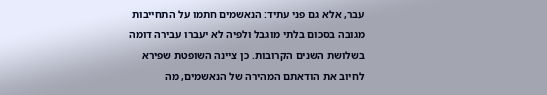עבר, אלא גם פני עתיד: הנאשמים חתמו על התחייבות מגובה בסכום בלתי מוגבל ולפיה לא יעברו עבירה דומה בשלושת השנים הקרובות. כן ציינה השופטת שפירא לחיוב את הודאתם המהירה של הנאשמים, מה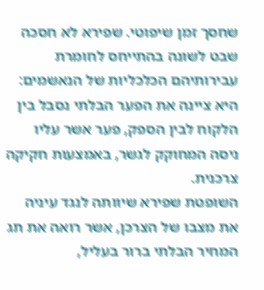שחסך זמן שיפוטי. שפירא לא חסכה שבט לשונה בהתייחס לחומרת עבירותיהם הכלכליות של הנאשמים: היא ציינה את הפער הבלתי נסבל בין הלקוח לבין הספק, פער אשר עליו ניסה המחוקק לגשר, באמצעות חקיקה צרכנית.
השופטת שפירא שיוותה לנגד עיניה את מצבו של הצרכן, אשר רואה את תג המחיר הבלתי ברור בעליל,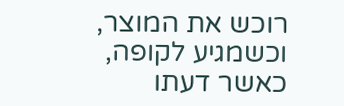רוכש את המוצר, וכשמגיע לקופה, כאשר דעתו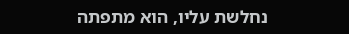נחלשת עליו, הוא מתפתה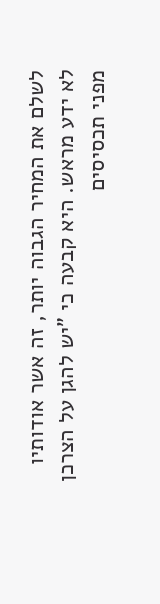לשלם את המחיר הגבוה יותר, זה אשר אודותיו לא ידע מראש. היא קבעה כי "יש להגן על הצרכן מפני תכסיסים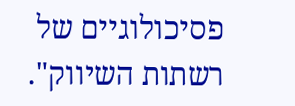פסיכולוגיים של רשתות השיווק".